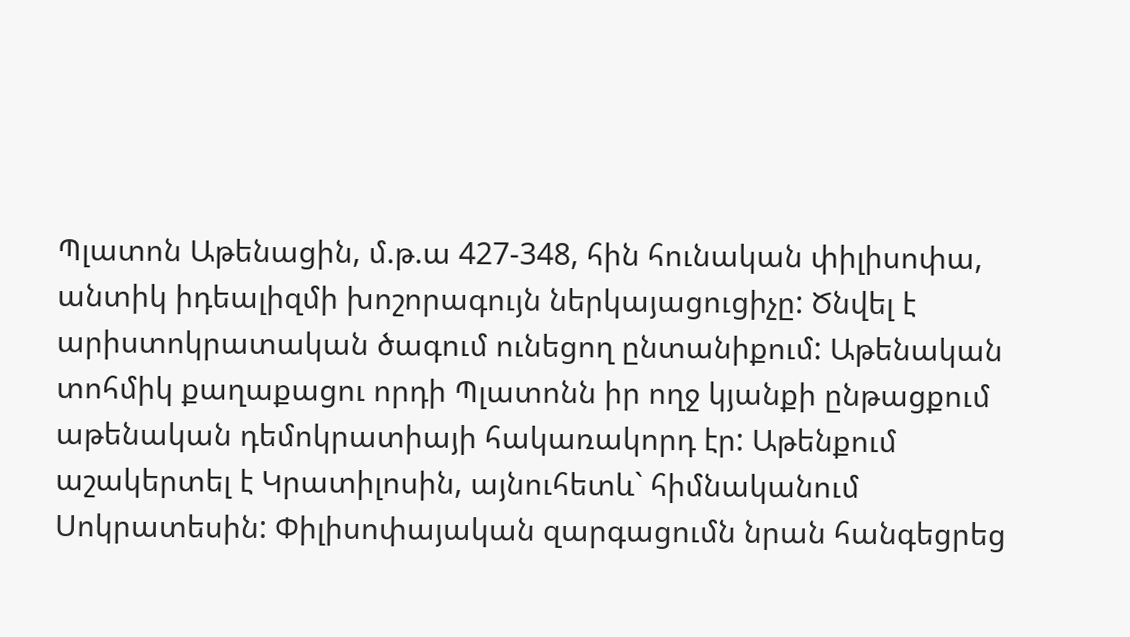Պլատոն Աթենացին, մ.թ.ա 427-348, հին հունական փիլիսոփա, անտիկ իդեալիզմի խոշորագույն ներկայացուցիչը: Ծնվել է արիստոկրատական ծագում ունեցող ընտանիքում: Աթենական տոհմիկ քաղաքացու որդի Պլատոնն իր ողջ կյանքի ընթացքում աթենական դեմոկրատիայի հակառակորդ էր: Աթենքում աշակերտել է Կրատիլոսին, այնուհետև` հիմնականում Սոկրատեսին: Փիլիսոփայական զարգացումն նրան հանգեցրեց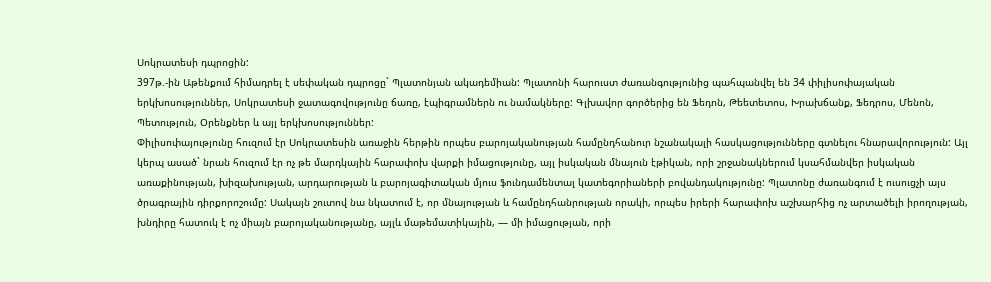Սոկրատեսի դպրոցին:
397թ.-ին Աթենքում հիմադրել է սեփական դպրոցը` Պլատոնյան ակադեմիան: Պլատոնի հարուստ ժառանգությունից պահպանվել են 34 փիլիսոփայական երկխոսություններ, Սոկրատեսի ջատագովությունը ճառը, էպիգրամներն ու նամակները: Գլխավոր գործերից են Ֆեդոն, Թեետետոս, Խրախճանք, Ֆեդրոս, Մենոն, Պետություն, Օրենքներ և այլ երկխոսություններ:
Փիլիսոփայությունը հուզում էր Սոկրատեսին առաջին հերթին որպես բարոյականության համընդհանուր նշանակալի հասկացությունները գտնելու հնարավորություն: Այլ կերպ ասած` նրան հուզում էր ոչ թե մարդկային հարափոխ վարքի իմացությունը, այլ իսկական մնայուն էթիկան, որի շրջանակներում կսահմանվեր իսկական առաքինության, խիզախության, արդարության և բարոյագիտական մյուս ֆունդամենտալ կատեգորիաների բովանդակությունը: Պլատոնը ժառանգում է ուսուցչի այս ծրագրային դիրքորոշումը: Սակայն շուտով նա նկատում է, որ մնայության և համընդհանրության որակի, որպես իրերի հարափոխ աշխարհից ոչ արտածելի իրողության, խնդիրը հատուկ է ոչ միայն բարոյականությանը, այլև մաթեմատիկային, — մի իմացության, որի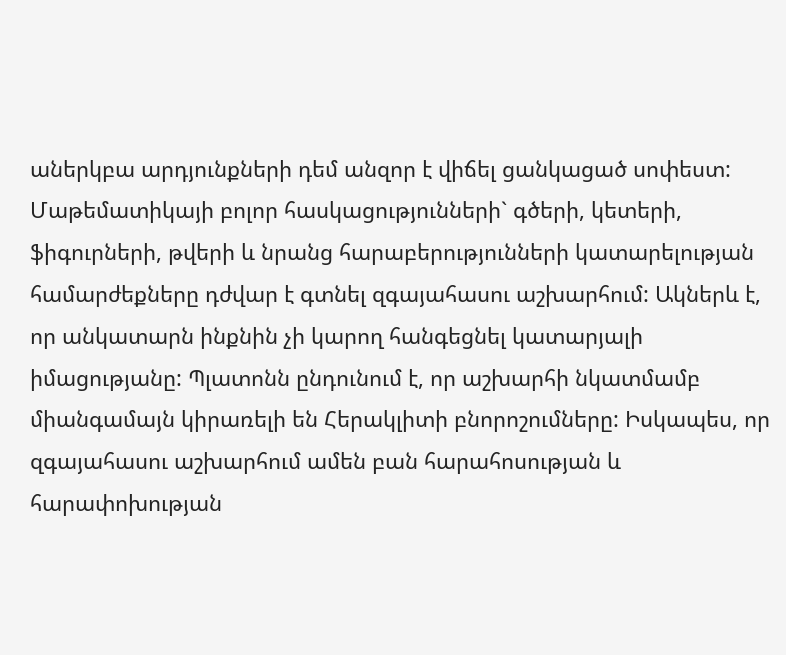աներկբա արդյունքների դեմ անզոր է վիճել ցանկացած սոփեստ: Մաթեմատիկայի բոլոր հասկացությունների` գծերի, կետերի, ֆիգուրների, թվերի և նրանց հարաբերությունների կատարելության համարժեքները դժվար է գտնել զգայահասու աշխարհում: Ակներև է, որ անկատարն ինքնին չի կարող հանգեցնել կատարյալի իմացությանը: Պլատոնն ընդունում է, որ աշխարհի նկատմամբ միանգամայն կիրառելի են Հերակլիտի բնորոշումները: Իսկապես, որ զգայահասու աշխարհում ամեն բան հարահոսության և հարափոխության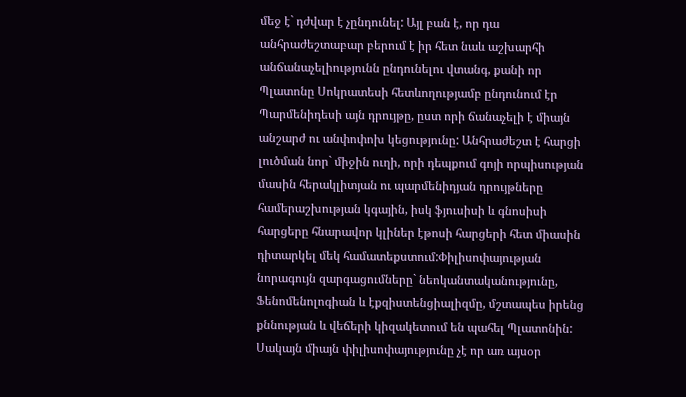մեջ է` դժվար է չընդունել: Այլ բան է, որ դա անհրաժեշտաբար բերում է իր հետ նաև աշխարհի անճանաչելիությունն ընդունելու վտանգ, քանի որ Պլատոնը Սոկրատեսի հետևողությամբ ընդունում էր Պարմենիդեսի այն դրույթը, ըստ որի ճանաչելի է միայն անշարժ ու անփոփոխ կեցությունը: Անհրաժեշտ է հարցի լուծման նոր` միջին ուղի, որի դեպքում գոյի որպիսության մասին հերակլիտյան ու պարմենիդյան դրույթները համերաշխության կգային, իսկ ֆյուսիսի և գնոսիսի հարցերը հնարավոր կլիներ էթոսի հարցերի հետ միասին դիտարկել մեկ համատեքստում:Փիլիսոփայության նորագույն զարգացումները` նեոկանտականությունը, Ֆենոմենոլոգիան և էքզիստենցիալիզմը, մշտապես իրենց քննության և վեճերի կիզակետում են պահել Պլատոնին: Սակայն միայն փիլիսոփայությունը չէ որ առ այսօր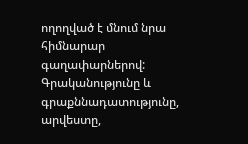ողողված է մնում նրա հիմնարար գաղափարներով: Գրականությունը և գրաքննադատությունը, արվեստը,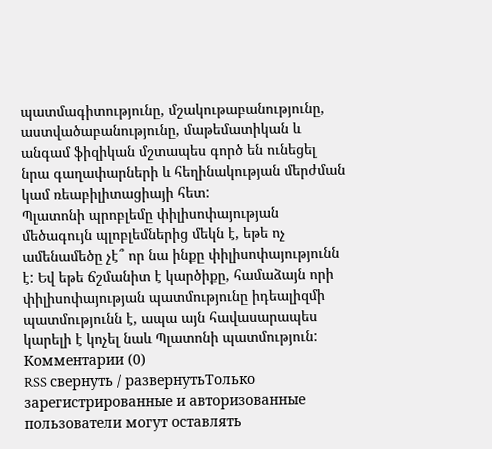պատմագիտությունը, մշակութաբանությունը, աստվածաբանությունը, մաթեմատիկան և անգամ ֆիզիկան մշտապես գործ են ունեցել նրա գաղափարների և հեղինակության մերժման կամ ռեաբիլիտացիայի հետ:
Պլատոնի պրոբլեմը փիլիսոփայության մեծագույն պլոբլեմներից մեկն է, եթե ոչ ամենամեծը չէ՞ որ նա ինքը փիլիսոփայությունն է: Եվ եթե ճշմանիտ է կարծիքը, համաձայն որի փիլիսոփայության պատմությունը իդեալիզմի պատմությունն է, ապա այն հավասարապես կարելի է կոչել նաև Պլատոնի պատմություն:
Комментарии (0)
RSS свернуть / развернутьТолько зарегистрированные и авторизованные пользователи могут оставлять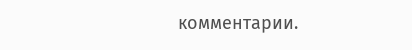комментарии.